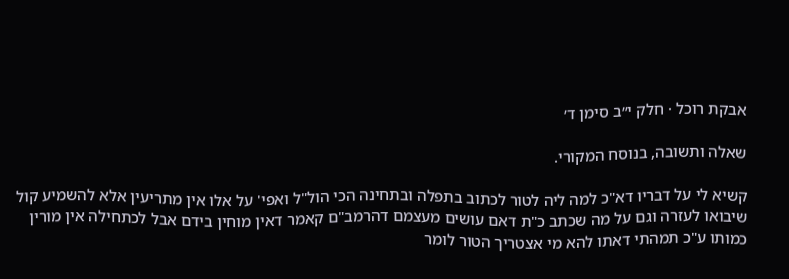אבקת רוכל · חלק י״ב סימן ד׳

שאלה ותשובה, בנוסח המקורי.

קשיא לי על דבריו דא"כ למה ליה לטור לכתוב בתפלה ובתחינה הכי הול"ל ואפי' על אלו אין מתריעין אלא להשמיע קול שיבואו לעזרה וגם על מה שכתב כ"ת דאם עושים מעצמם דהרמב"ם קאמר דאין מוחין בידם אבל לכתחילה אין מורין כמותו ע"כ תמהתי דאתו להא מי אצטריך הטור לומר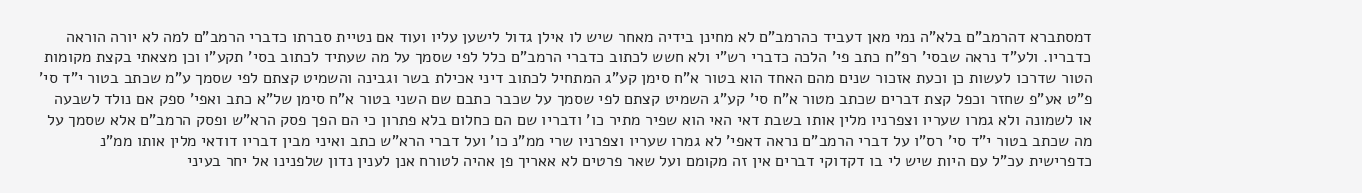דמסתברא דהרמב"ם בלא"ה נמי מאן דעביד כהרמב"ם לא מחינן בידיה מאחר שיש לו אילן גדול לישען עליו ועוד אם נטיית סברתו כדברי הרמב"ם למה לא יורה הוראה כדבריו. ולע"ד נראה שבסי' רפ"ח כתב פי' הלכה כדברי רש"י ולא חשש לכתוב כדברי הרמב"ם כלל לפי שסמך על מה שעתיד לכתוב בסי' תקע"ו וכן מצאתי בקצת מקומות הטור שדרכו לעשות כן וכעת אזכור שנים מהם האחד הוא בטור א"ח סימן קע"ג המתחיל לכתוב דיני אכילת בשר וגבינה והשמיט קצתם לפי שסמך ע"מ שכתב בטור י"ד סי' פ"ט אע"פ שחזר וכפל קצת דברים שכתב מטור א"ח סי' קע"ג השמיט קצתם לפי שסמך על שכבר כתבם שם השני בטור א"ח סימן של"א כתב ואפי' ספק אם נולד לשבעה או לשמונה ולא גמרו שעריו וצפרניו מלין אותו בשבת דאי האי הוא שפיר מתיר כו' ודבריו שם הם כחלום בלא פתרון כי הם הפך פסק הרא"ש ופסק הרמב"ם אלא שסמך על מה שכתב בטור י"ד סי' רס"ו על דברי הרמב"ם נראה דאפי' לא גמרו שעריו וצפרניו שרי ממ"נ כו' ועל דברי הרא"ש כתב ואיני מבין דבריו דודאי מלין אותו ממ"נ כדפרישית עכ"ל עם היות שיש לי בו דקדוקי דברים אין זה מקומם ועל שאר פרטים לא אאריך פן אהיה לטורח אנן לענין נדון שלפנינו אל יחר בעיני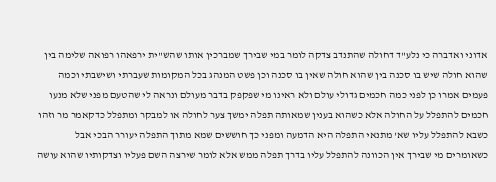אדוני ואדברה כי נלע"ד דחולה שהתנדב צדקה לומר במי שבירך שמברכין אותו שהש"ית ירפאהו רפואה שלימה בין שהוא חולה שיש בו סכנה בין שהוא חולה שאין בו סכנה וכן פשט המנהג בכל המקומות שעברתי ושישבתי וכמה פעמים אמרו כן לפני כמה חכמים גדולי עולם ולא ראינו מי שפקפק בדבר מעולם ונראה לי שהטעם מפני שלא מנעו חכמים להתפלל על החולה אלא כשהוא בענין שמאותה תפלה ימשך צער לחולה או למבקר ומתפלל כדקאמר מר וזהו כשבא להתפלל עליו שא' מתנאי התפלה היא הדמעה ומפני כך חוששים שמא מתוך התפלה יעורר הבכי אבל כשאומרים מי שבירך אין הכוונה להתפלל עליו בדרך תפלה ממש אלא לומר שירצה השם פעליו וצדקותיו שהוא עושה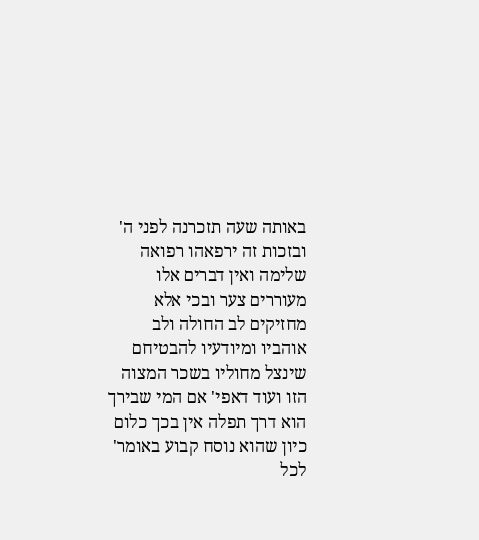באותה שעה תזכרנה לפני ה' ובזכות זה ירפאהו רפואה שלימה ואין דברים אלו מעוררים צער ובכי אלא מחזיקים לב החולה ולב אוהביו ומיודעיו להבטיחם שינצל מחוליו בשכר המצוה הזו ועוד דאפי' אם המי שבירך הוא דרך תפלה אין בכך כלום כיון שהוא נוסח קבוע באומר' לכל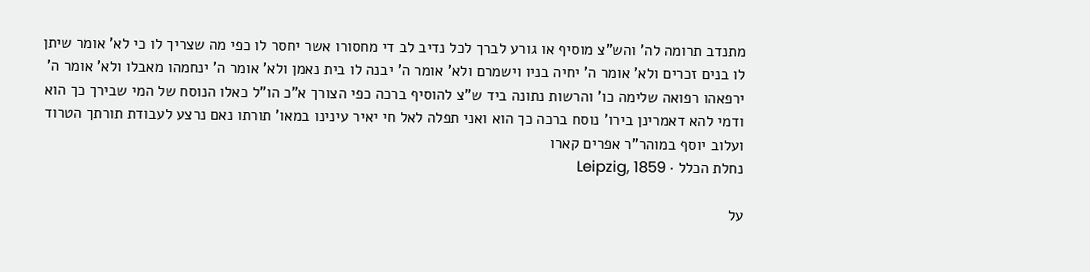מתנדב תרומה לה' והש"צ מוסיף או גורע לברך לכל נדיב לב די מחסורו אשר יחסר לו כפי מה שצריך לו כי לא' אומר שיתן לו בנים זכרים ולא' אומר ה' יחיה בניו וישמרם ולא' אומר ה' יבנה לו בית נאמן ולא' אומר ה' ינחמהו מאבלו ולא' אומר ה' ירפאהו רפואה שלימה כו' והרשות נתונה ביד ש"צ להוסיף ברכה כפי הצורך א"כ הו"ל כאלו הנוסח של המי שבירך כך הוא ודמי להא דאמרינן בירו' נוסח ברכה כך הוא ואני תפלה לאל חי יאיר עינינו במאו' תורתו נאם נרצע לעבודת תורתך הטרוד ועלוב יוסף במוהר"ר אפרים קארו
נחלת הכלל · Leipzig, 1859

על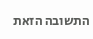התשובה הזאת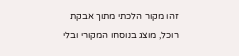זהו מקור הלכתי מתוך אבקת רוכל, מוצג בנוסחו המקורי ובלי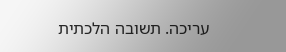עריכה. תשובה הלכתית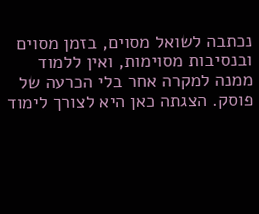נכתבה לשואל מסוים, בזמן מסוים ובנסיבות מסוימות, ואין ללמוד ממנה למקרה אחר בלי הכרעה של פוסק. הצגתה כאן היא לצורך לימוד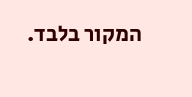המקור בלבד.